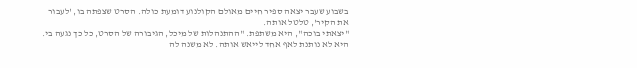בשבוע שעבר יצאה ספיר חיים מאולם הקולנוע דומעת כולה. הסרט שצפתה בו, 'לעבור את הקיר', טלטל אותה.
"יצאתי בוכה", היא משתפת. "ההתנהלות של מיכל, הגיבורה של הסרט, כל כך נגעה בי. היא לא נותנת לאף אחד לייאש אותה. לא משנה לה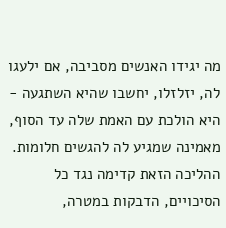מה יגידו האנשים מסביבה, אם ילעגו לה, יזלזלו, יחשבו שהיא השתגעה - היא הולכת עם האמת שלה עד הסוף, מאמינה שמגיע לה להגשים חלומות. ההליכה הזאת קדימה נגד כל הסיכויים, הדבקות במטרה,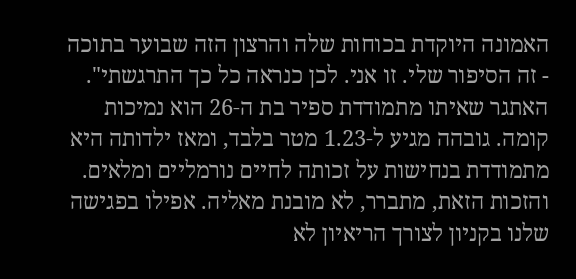האמונה היוקדת בכוחות שלה והרצון הזה שבוער בתוכה - זה הסיפור שלי. זו אני. לכן כנראה כל כך התרגשתי".
האתגר שאיתו מתמודדת ספיר בת ה‑26 הוא נמיכות קומה. גובהה מגיע ל‑1.23 מטר בלבד, ומאז ילדותה היא מתמודדת בנחישות על זכותה לחיים נורמליים ומלאים. והזכות הזאת, מתברר, לא מובנת מאליה. אפילו בפגישה שלנו בקניון לצורך הריאיון לא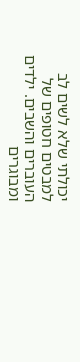יכולתי שלא לשים לב למבטים חטופים של העוברים והשבים. ילדים ומבוגרים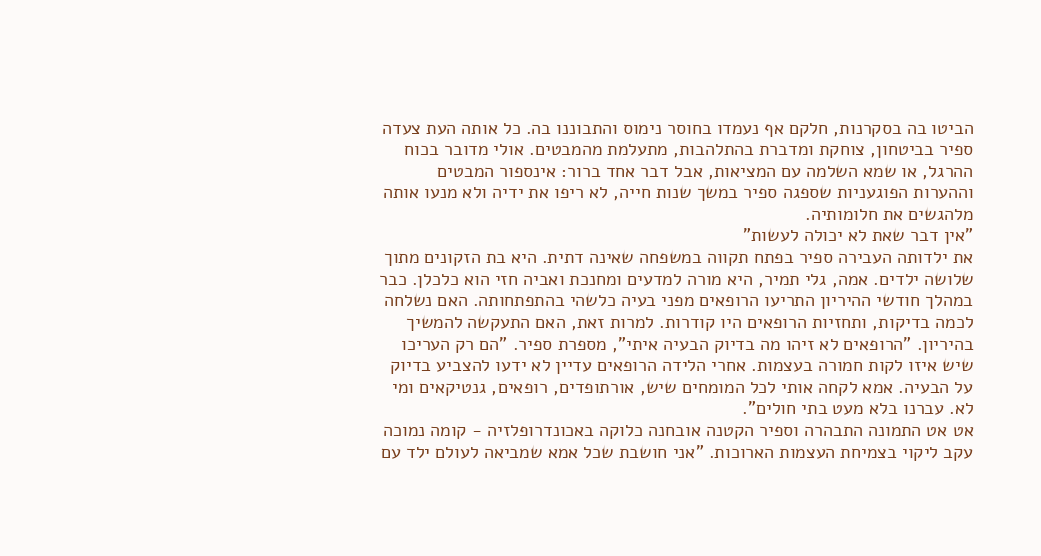הביטו בה בסקרנות, חלקם אף נעמדו בחוסר נימוס והתבוננו בה. כל אותה העת צעדה ספיר בביטחון, צוחקת ומדברת בהתלהבות, מתעלמת מהמבטים. אולי מדובר בכוח ההרגל, או שמא השלמה עם המציאות, אבל דבר אחד ברור: אינספור המבטים וההערות הפוגעניות שספגה ספיר במשך שנות חייה, לא ריפו את ידיה ולא מנעו אותה מלהגשים את חלומותיה.
"אין דבר שאת לא יכולה לעשות"
את ילדותה העבירה ספיר בפתח תקווה במשפחה שאינה דתית. היא בת הזקונים מתוך שלושה ילדים. אמה, גלי תמיר, היא מורה למדעים ומחנכת ואביה חזי הוא כלכלן. כבר במהלך חודשי ההיריון התריעו הרופאים מפני בעיה כלשהי בהתפתחותה. האם נשלחה לכמה בדיקות, ותחזיות הרופאים היו קודרות. למרות זאת, האם התעקשה להמשיך בהיריון. "הרופאים לא זיהו מה בדיוק הבעיה איתי", מספרת ספיר. "הם רק העריכו שיש איזו לקות חמורה בעצמות. אחרי הלידה הרופאים עדיין לא ידעו להצביע בדיוק על הבעיה. אמא לקחה אותי לכל המומחים שיש, אורתופדים, רופאים, גנטיקאים ומי לא. עברנו בלא מעט בתי חולים".
אט אט התמונה התבהרה וספיר הקטנה אובחנה כלוקה באכונדרופלזיה - קומה נמוכה עקב ליקוי בצמיחת העצמות הארוכות. "אני חושבת שכל אמא שמביאה לעולם ילד עם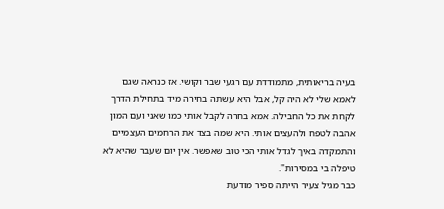בעיה בריאותית, מתמודדת עם רגעי שבר וקושי. אז כנראה שגם לאמא שלי לא היה קל, אבל היא עשתה בחירה מיד בתחילת הדרך לקחת את כל החבילה. אמא בחרה לקבל אותי כמו שאני ועם המון אהבה לטפח ולהעצים אותי. היא שמה בצד את הרחמים העצמיים והתמקדה באיך לגדל אותי הכי טוב שאפשר. אין יום שעבר שהיא לא טיפלה בי במסירות".
כבר מגיל צעיר הייתה ספיר מודעת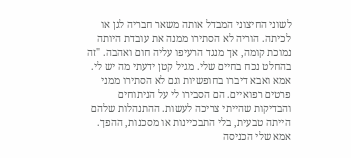לשוני החיצוני המבדל אותה משאר חבריה לגן או לכיתה. הוריה לא הסתירו ממנה את עובדת היותה נמוכת קומה, אך מנגד הרעיפו עליה חום ואהבה. "זה בהחלט נכח בחיים שלי. מגיל קטן ידעתי מה יש לי. אמא ואבא דיברו בחופשיות וגם לא הסתירו ממני פרטים רפואיים. הם הסבירו לי על הניתוחים והבדיקות שהייתי צריכה לעשות. ההתנהלות שלהם הייתה טבעית, בלי התבכיינות או מסכנות, ההפך. אמא שלי הכניסה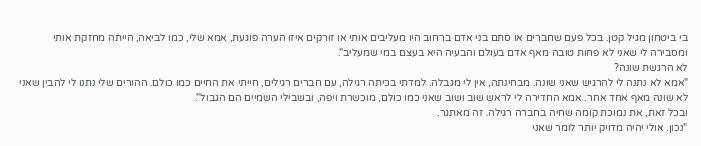בי ביטחון מגיל קטן. בכל פעם שחברים או סתם בני אדם ברחוב היו מעליבים אותי או זורקים איזו הערה פוגעת, אמא שלי, כמו לביאה, הייתה מחזקת אותי ומסבירה לי שאני לא פחות טובה מאף אדם בעולם והבעיה היא בעצם במי שמעליב".
לא הרגשת שונה?
"אמא לא נתנה לי להרגיש שאני שונה. מבחינתה, אין לי מגבלה. למדתי בכיתה רגילה, עם חברים רגילים, חייתי את החיים כמו כולם. ההורים שלי נתנו לי להבין שאני לא שונה מאף אחד אחר. אמא החדירה לי לראש שוב ושוב שאני כמו כולם, מוכשרת ויפה, ובשבילי השמיים הם הגבול".
ובכל זאת, את נמוכת קומה שחיה בחברה רגילה. זה מאתגר.
"נכון. אולי יהיה מדויק יותר לומר שאני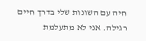חיה עם השונות שלי בדרך חיים רגילה. אני לא מתעלמת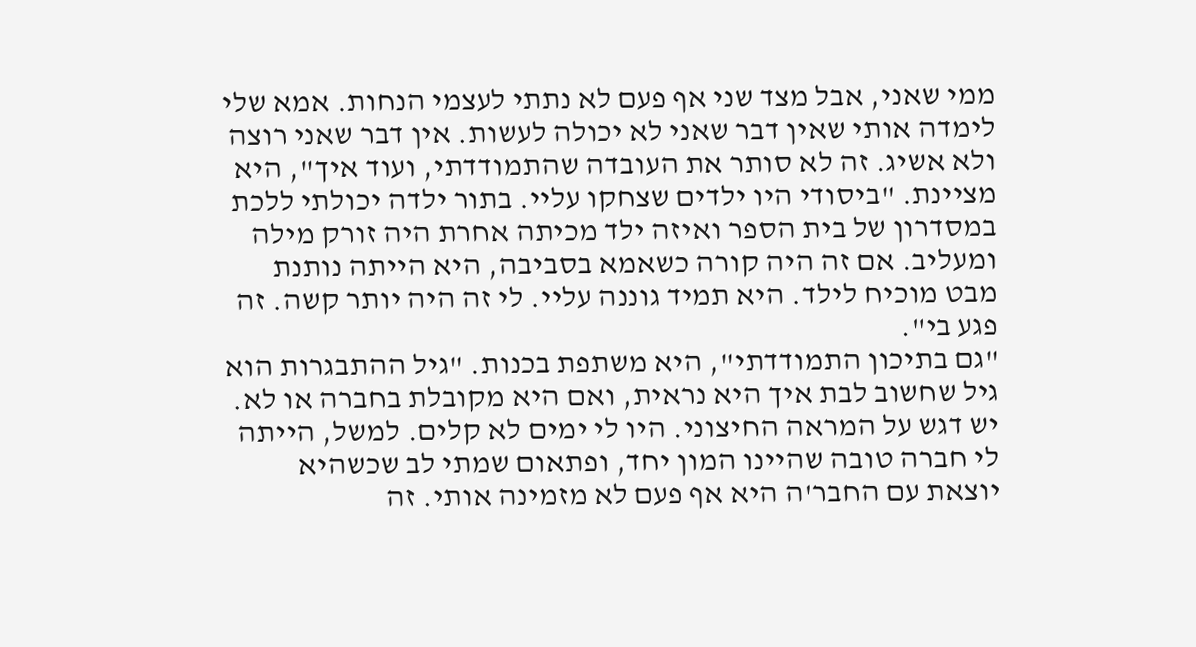ממי שאני, אבל מצד שני אף פעם לא נתתי לעצמי הנחות. אמא שלי לימדה אותי שאין דבר שאני לא יכולה לעשות. אין דבר שאני רוצה ולא אשיג. זה לא סותר את העובדה שהתמודדתי, ועוד איך", היא מציינת. "ביסודי היו ילדים שצחקו עליי. בתור ילדה יכולתי ללכת במסדרון של בית הספר ואיזה ילד מכיתה אחרת היה זורק מילה ומעליב. אם זה היה קורה כשאמא בסביבה, היא הייתה נותנת מבט מוכיח לילד. היא תמיד גוננה עליי. לי זה היה יותר קשה. זה פגע בי".
"גם בתיכון התמודדתי", היא משתפת בכנות. "גיל ההתבגרות הוא גיל שחשוב לבת איך היא נראית, ואם היא מקובלת בחברה או לא. יש דגש על המראה החיצוני. היו לי ימים לא קלים. למשל, הייתה לי חברה טובה שהיינו המון יחד, ופתאום שמתי לב שכשהיא יוצאת עם החבר'ה היא אף פעם לא מזמינה אותי. זה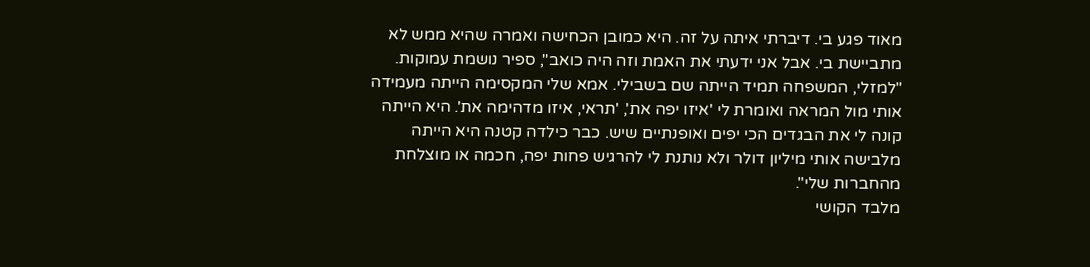מאוד פגע בי. דיברתי איתה על זה. היא כמובן הכחישה ואמרה שהיא ממש לא מתביישת בי. אבל אני ידעתי את האמת וזה היה כואב", ספיר נושמת עמוקות. "למזלי, המשפחה תמיד הייתה שם בשבילי. אמא שלי המקסימה הייתה מעמידה אותי מול המראה ואומרת לי 'איזו יפה את', 'תראי, איזו מדהימה את'. היא הייתה קונה לי את הבגדים הכי יפים ואופנתיים שיש. כבר כילדה קטנה היא הייתה מלבישה אותי מיליון דולר ולא נותנת לי להרגיש פחות יפה, חכמה או מוצלחת מהחברות שלי".
מלבד הקושי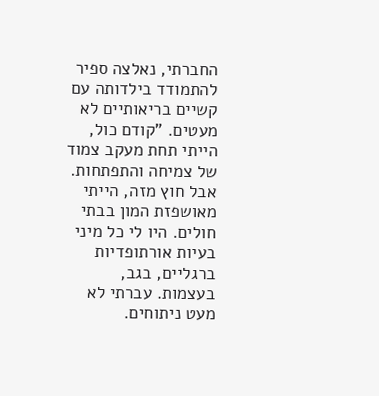החברתי, נאלצה ספיר להתמודד בילדותה עם קשיים בריאותיים לא מעטים. "קודם כול, הייתי תחת מעקב צמוד של צמיחה והתפתחות. אבל חוץ מזה, הייתי מאושפזת המון בבתי חולים. היו לי כל מיני בעיות אורתופדיות ברגליים, בגב, בעצמות. עברתי לא מעט ניתוחים.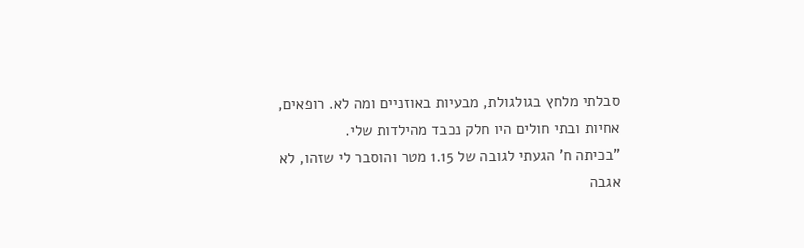סבלתי מלחץ בגולגולת, מבעיות באוזניים ומה לא. רופאים, אחיות ובתי חולים היו חלק נכבד מהילדות שלי.
"בכיתה ח' הגעתי לגובה של 1.15 מטר והוסבר לי שזהו, לא אגבה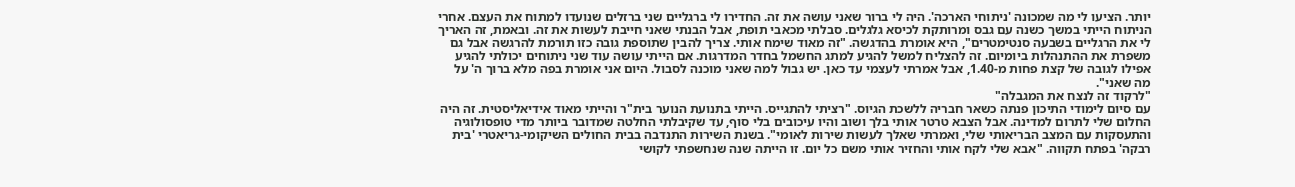יותר. הציעו לי מה שמכונה 'ניתוחי הארכה'. היה לי ברור שאני עושה את זה. החדירו לי ברגליים שני ברזלים שנועדו למתוח את העצם. אחרי הניתוח הייתי במשך כשנה עם גבס ומרותקת לכיסא גלגלים. סבלתי מכאבי תופת, אבל הבנתי שאני חייבת לעשות את זה. ובאמת, זה האריך לי את הרגליים בשבעה סנטימטרים", היא אומרת בהדגשה. "זה מאוד שימח אותי. צריך להבין שתוספת גובה כזו תורמת להרגשה אבל גם משפרת את ההתנהלות ביומיום. זה להצליח למשל להגיע למתג החשמל בחדר המדרגות. אם הייתי עושה עוד שני ניתוחים יכולתי להגיע אפילו לגובה של קצת פחות מ‑1.40, אבל אמרתי לעצמי עד כאן. יש גבול למה שאני מוכנה לסבול. היום אני אומרת בפה מלא ברוך ה' על מה שאני".
"לרקוד זה לנצח את המגבלה"
עם סיום לימודי התיכון פנתה כשאר חבריה ללשכת הגיוס. "רציתי להתגייס. הייתי בתנועת הנוער בית"ר והייתי מאוד אידיאליסטית. זה היה החלום שלי לתרום למדינה. אבל הצבא טרטר אותי בלך ושוב והיו עיכובים בלי סוף, עד שקיבלתי החלטה שמדובר ביותר מדי טופסולוגיה והתעסקות עם המצב הבריאותי שלי, ואמרתי שאלך לעשות שירות לאומי". בשנת השירות התנדבה בבית החולים השיקומי-גריאטרי 'בית רבקה' בפתח תקווה. "אבא שלי לקח אותי והחזיר אותי משם כל יום. זו הייתה שנה שנחשפתי לקושי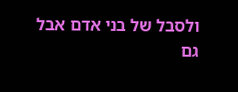ולסבל של בני אדם אבל גם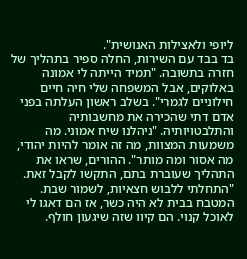ליופי ולאצילות האנושית".
בד בבד עם השירות, החלה ספיר בתהליך של חזרה בתשובה. "תמיד הייתה לי אמונה באלוקים, אבל המשפחה שלי חיה חיים חילוניים לגמרי". בשלב ראשון העלתה בפני אדם דתי שהכירה את מחשבותיה והתלבטויותיה. "ניהלנו שיח אמוני. מה משמעות המצוות, מה זה אומר להיות יהודי, מה אסור ומה מותר". ההורים, שראו את התהליך שעוברת בתם, התקשו לקבל זאת. "התחלתי ללבוש חצאיות, לשמור שבת. המטבח בבית לא היה כשר, אז הם דאגו לי לאוכל קנוי. הם קיוו שזה שיגעון חולף.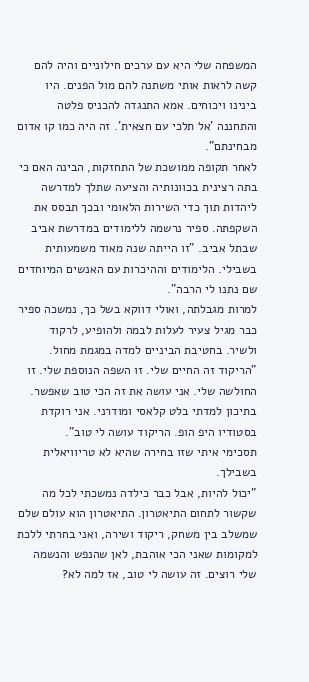המשפחה שלי היא עם ערכים חילוניים והיה להם קשה לראות אותי משתנה להם מול הפנים. היו בינינו ויכוחים. אמא התנגדה להכניס פלטה והתחננה 'אל תלכי עם חצאית'. זה היה כמו קו אדום מבחינתם".
לאחר תקופה ממושכת של התחזקות, הבינה האם כי בתה רצינית בכוונותיה והציעה שתלך למדרשה ליהדות תוך כדי השירות הלאומי ובכך תבסס את השקפתה. ספיר נרשמה ללימודים במדרשת אביב שבתל אביב. "זו הייתה שנה מאוד משמעותית בשבילי. הלימודים וההיכרות עם האנשים המיוחדים שם נתנו לי הרבה".
למרות מגבלתה, ואולי דווקא בשל כך, נמשכה ספיר כבר מגיל צעיר לעלות לבמה ולהופיע, לרקוד ולשיר. בחטיבת הביניים למדה במגמת מחול. "הריקוד זה החיים שלי. זו השפה הנוספת שלי. זו החולשה שלי. אני עושה את זה הכי טוב שאפשר. בתיכון למדתי בלט קלאסי ומודרני. אני רוקדת בסטודיו היפ הופ. הריקוד עושה לי טוב".
תסכימי איתי שזו בחירה שהיא לא טריוויאלית בשבילך.
"יכול להיות, אבל כבר כילדה נמשכתי לכל מה שקשור לתחום התיאטרון. התיאטרון הוא עולם שלם שמשלב בין משחק, ריקוד ושירה, ואני בחרתי ללכת למקומות שאני הכי אוהבת, לאן שהנפש והנשמה שלי רוצים. זה עושה לי טוב, אז למה לא?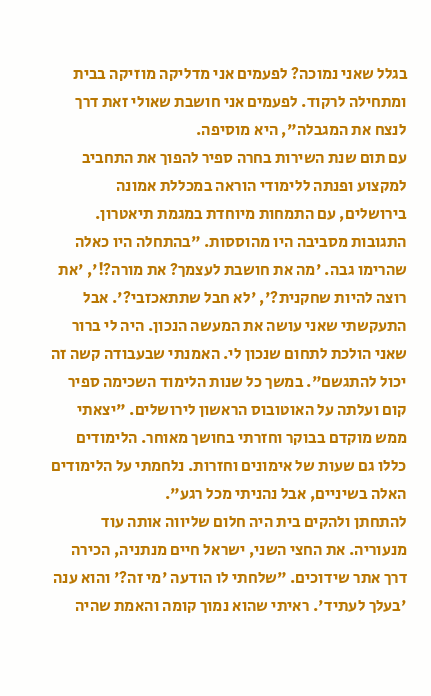בגלל שאני נמוכה? לפעמים אני מדליקה מוזיקה בבית ומתחילה לרקוד. לפעמים אני חושבת שאולי זאת דרך לנצח את המגבלה", היא מוסיפה.
עם תום שנת השירות בחרה ספיר להפוך את התחביב למקצוע ופנתה ללימודי הוראה במכללת אמונה בירושלים, עם התמחות מיוחדת במגמת תיאטרון. התגובות מסביבה היו מהוססות. "בהתחלה היו כאלה שהרימו גבה. 'מה את חושבת לעצמך? את מורה?!', 'את רוצה להיות שחקנית?', 'לא חבל שתתאכזבי?'. אבל התעקשתי שאני עושה את המעשה הנכון. היה לי ברור שאני הולכת לתחום שנכון לי. האמנתי שבעבודה קשה זה יכול להתגשם". במשך כל שנות הלימוד השכימה ספיר קום ועלתה על האוטובוס הראשון לירושלים. "יצאתי ממש מוקדם בבוקר וחזרתי בחושך מאוחר. הלימודים כללו גם שעות של אימונים וחזרות. נלחמתי על הלימודים האלה בשיניים, אבל נהניתי מכל רגע".
להתחתן ולהקים בית היה חלום שליווה אותה עוד מנעוריה. את החצי השני, ישראל חיים מנתניה, הכירה דרך אתר שידוכים. "שלחתי לו הודעה 'מי זה?' והוא ענה 'בעלך לעתיד'. ראיתי שהוא נמוך קומה והאמת שהיה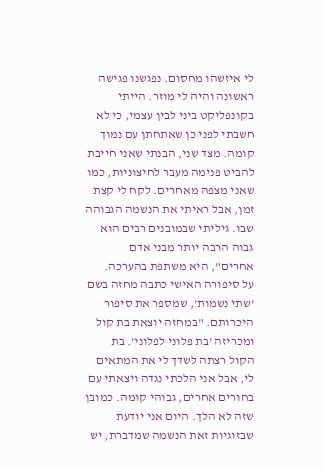לי איזשהו מחסום. נפגשנו פגישה ראשונה והיה לי מוזר. הייתי בקונפליקט ביני לבין עצמי, כי לא חשבתי לפני כן שאתחתן עם נמוך קומה. מצד שני, הבנתי שאני חייבת להביט פנימה מעבר לחיצוניות, כמו שאני מצפה מאחרים. לקח לי קצת זמן, אבל ראיתי את הנשמה הגבוהה שבו. גיליתי שבמובנים רבים הוא גבוה הרבה יותר מבני אדם אחרים", היא משתפת בהערכה.
על סיפורה האישי כתבה מחזה בשם 'שתי נשמות', שמספר את סיפור היכרותם. "במחזה יוצאת בת קול ומכריזה 'בת פלוני לפלוני'. בת הקול רצתה לשדך לי את המתאים לי, אבל אני הלכתי נגדה ויצאתי עם בחורים אחרים, גבוהי קומה. כמובן שזה לא הלך. היום אני יודעת שבזוגיות זאת הנשמה שמדברת, יש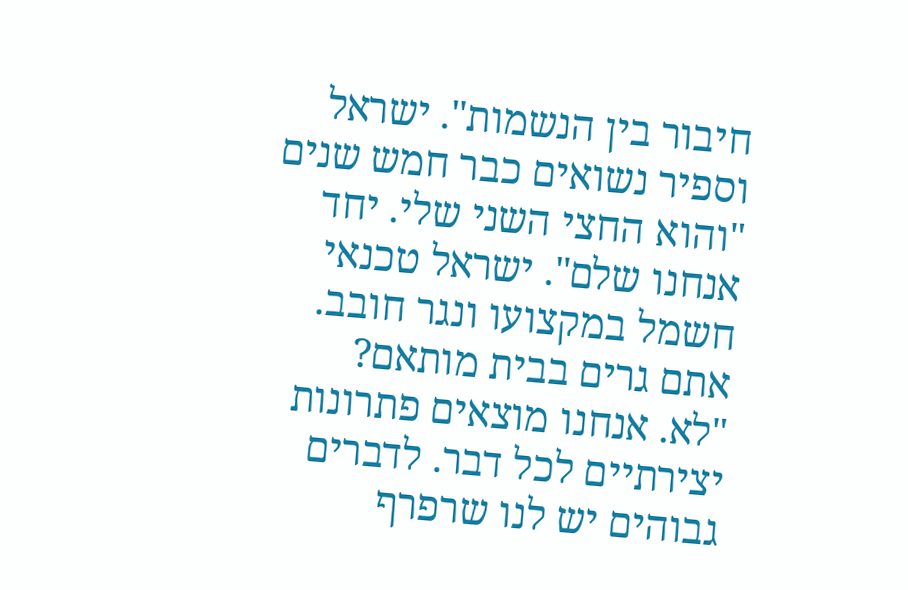חיבור בין הנשמות". ישראל וספיר נשואים כבר חמש שנים "והוא החצי השני שלי. יחד אנחנו שלם". ישראל טכנאי חשמל במקצועו ונגר חובב.
אתם גרים בבית מותאם?
"לא. אנחנו מוצאים פתרונות יצירתיים לכל דבר. לדברים גבוהים יש לנו שרפרף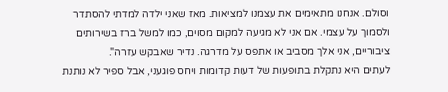וסולם. אנחנו מתאימים את עצמנו למציאות. מאז שאני ילדה למדתי להסתדר ולסמוך על עצמי. אם אני לא מגיעה למקום מסוים, כמו למשל ברז בשירותים ציבוריים, אני אלך מסביב או אתפס על מדרגה. נדיר שאבקש עזרה".
לעתים היא נתקלת בתופעות של דעות קדומות ויחס פוגעני, אבל ספיר לא נותנת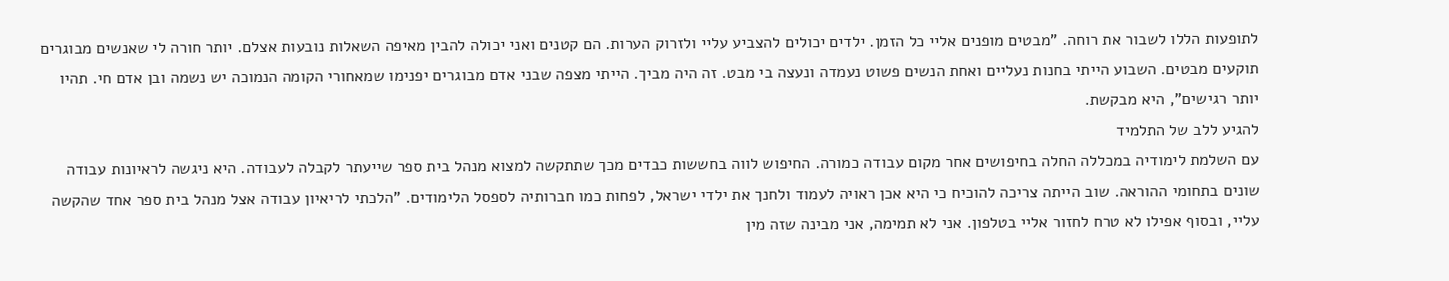לתופעות הללו לשבור את רוחה. "מבטים מופנים אליי כל הזמן. ילדים יכולים להצביע עליי ולזרוק הערות. הם קטנים ואני יכולה להבין מאיפה השאלות נובעות אצלם. יותר חורה לי שאנשים מבוגרים תוקעים מבטים. השבוע הייתי בחנות נעליים ואחת הנשים פשוט נעמדה ונעצה בי מבט. זה היה מביך. הייתי מצפה שבני אדם מבוגרים יפנימו שמאחורי הקומה הנמוכה יש נשמה ובן אדם חי. תהיו יותר רגישים", היא מבקשת.
להגיע ללב של התלמיד
עם השלמת לימודיה במכללה החלה בחיפושים אחר מקום עבודה כמורה. החיפוש לווה בחששות כבדים מכך שתתקשה למצוא מנהל בית ספר שייעתר לקבלה לעבודה. היא ניגשה לראיונות עבודה שונים בתחומי ההוראה. שוב הייתה צריכה להוכיח כי היא אכן ראויה לעמוד ולחנך את ילדי ישראל, לפחות כמו חברותיה לספסל הלימודים. "הלכתי לריאיון עבודה אצל מנהל בית ספר אחד שהקשה עליי, ובסוף אפילו לא טרח לחזור אליי בטלפון. אני לא תמימה, אני מבינה שזה מין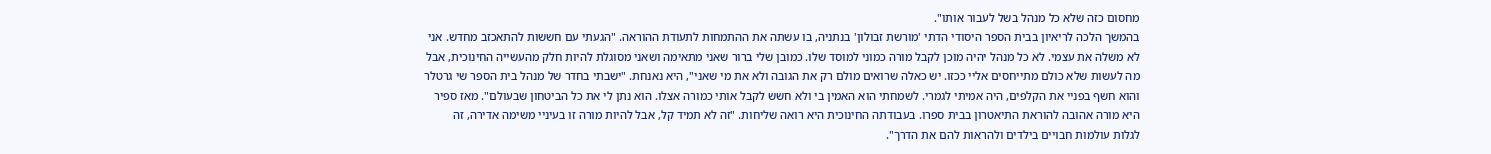מחסום כזה שלא כל מנהל בשל לעבור אותו".
בהמשך הלכה לריאיון בבית הספר היסודי הדתי 'מורשת זבולון' בנתניה, בו עשתה את ההתמחות לתעודת ההוראה. "הגעתי עם חששות להתאכזב מחדש. אני לא משלה את עצמי. לא כל מנהל יהיה מוכן לקבל מורה כמוני למוסד שלו. כמובן שלי ברור שאני מתאימה ושאני מסוגלת להיות חלק מהעשייה החינוכית, אבל מה לעשות שלא כולם מתייחסים אליי ככזו. יש כאלה שרואים מולם רק את הגובה ולא את מי שאני", היא נאנחת. "ישבתי בחדר של מנהל בית הספר שי גרטלר והוא חשף בפניי את הקלפים, היה אמיתי לגמרי. לשמחתי הוא האמין בי ולא חשש לקבל אותי כמורה אצלו. הוא נתן לי את כל הביטחון שבעולם". מאז ספיר היא מורה אהובה להוראת התיאטרון בבית ספרו. בעבודתה החינוכית היא רואה שליחות. "זה לא תמיד קל, אבל להיות מורה זו בעיניי משימה אדירה, זה לגלות עולמות חבויים בילדים ולהראות להם את הדרך".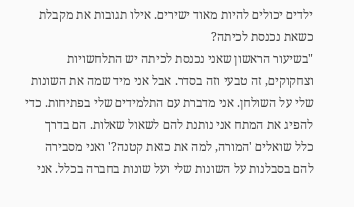ילדים יכולים להיות מאוד ישירים. אילו תגובות את מקבלת כשאת נכנסת לכיתה?
"בשיעור הראשון שאני נכנסת לכיתה יש התלחשויות וצחקוקים, זה טבעי וזה בסדר. אבל אני מיד שמה את השונות שלי על השולחן. אני מדברת עם התלמידים שלי בפתיחות. כדי להפיג את המתח אני נותנת להם לשאול שאלות. הם בדרך כלל שואלים 'המורה, למה את כזאת קטנה?' ואני מסבירה להם בסבלנות על השונות שלי ועל שונות בחברה בכלל. אני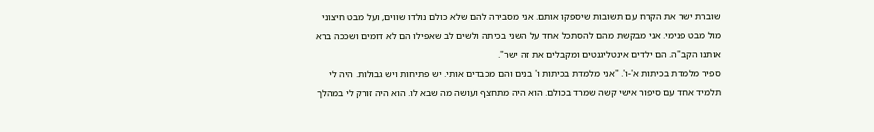שוברת ישר את הקרח עם תשובות שיספקו אותם. אני מסבירה להם שלא כולם נולדו שווים, ועל מבט חיצוני מול מבט פנימי. אני מבקשת מהם להסתכל אחד על השני בכיתה ולשים לב שאפילו הם לא דומים ושככה ברא אותנו הקב"ה. הם ילדים אינטליגנטים ומקבלים את זה ישר".
ספיר מלמדת בכיתות א'-ו'. "אני מלמדת בכיתות ו' בנים והם מכבדים אותי. יש פתיחות ויש גבולות. היה לי תלמיד אחד עם סיפור אישי קשה שמרד בכולם. הוא היה מתחצף ועושה מה שבא לו. הוא היה זורק לי במהלך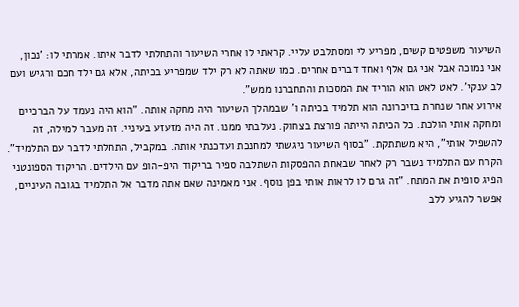השיעור משפטים קשים, מפריע לי ומסתלבט עליי. קראתי לו אחרי השיעור והתחלתי לדבר איתו. אמרתי לו: 'נכון, אני נמוכה אבל אני גם אלף ואחד דברים אחרים. כמו שאתה לא רק ילד שמפריע בכיתה, אלא גם ילד חכם ורגיש ועם לב ענקי'. לאט לאט הוא הוריד את המסכות והתחברנו ממש".
אירוע אחר שנחרת בזיכרונה הוא תלמיד בכיתה ו' שבמהלך השיעור היה מחקה אותה. "הוא היה נעמד על הברכיים ומחקה אותי הולכת. כל הכיתה הייתה פורצת בצחוק. נעלבתי ממנו. זה היה מזעזע בעיניי. זה מעבר למילה, זה להשפיל אותי", היא משתתקת. "בסוף השיעור ניגשתי למחנכת ועדכנתי אותה. במקביל, התחלתי לדבר עם התלמיד". הקרח עם התלמיד נשבר רק לאחר שבאחת ההפסקות השתלבה ספיר בריקוד היפ-הופ עם הילדים. הריקוד הספונטני הפיג סופית את המתח. "זה גרם לו לראות אותי בפן נוסף. אני מאמינה שאם אתה מדבר אל התלמיד בגובה העיניים, אפשר להגיע ללב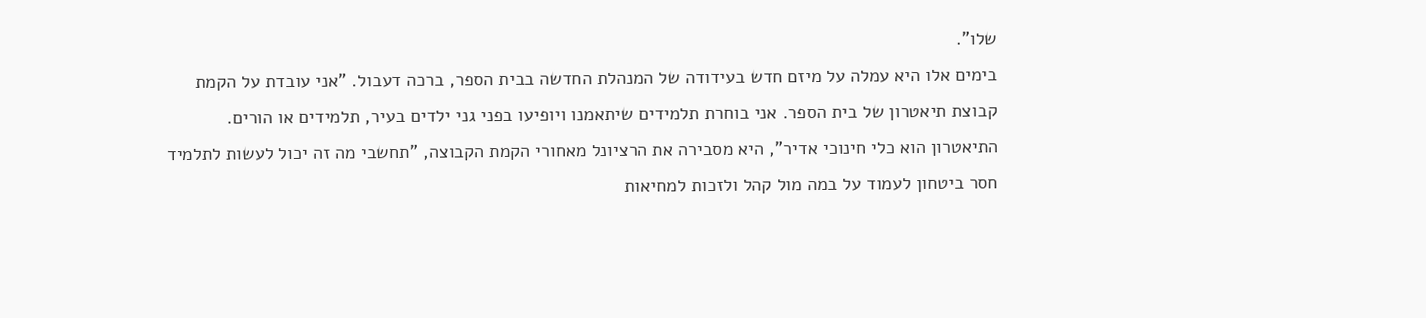שלו".
בימים אלו היא עמלה על מיזם חדש בעידודה של המנהלת החדשה בבית הספר, ברכה דעבול. "אני עובדת על הקמת קבוצת תיאטרון של בית הספר. אני בוחרת תלמידים שיתאמנו ויופיעו בפני גני ילדים בעיר, תלמידים או הורים. התיאטרון הוא כלי חינוכי אדיר", היא מסבירה את הרציונל מאחורי הקמת הקבוצה, "תחשבי מה זה יכול לעשות לתלמיד חסר ביטחון לעמוד על במה מול קהל ולזכות למחיאות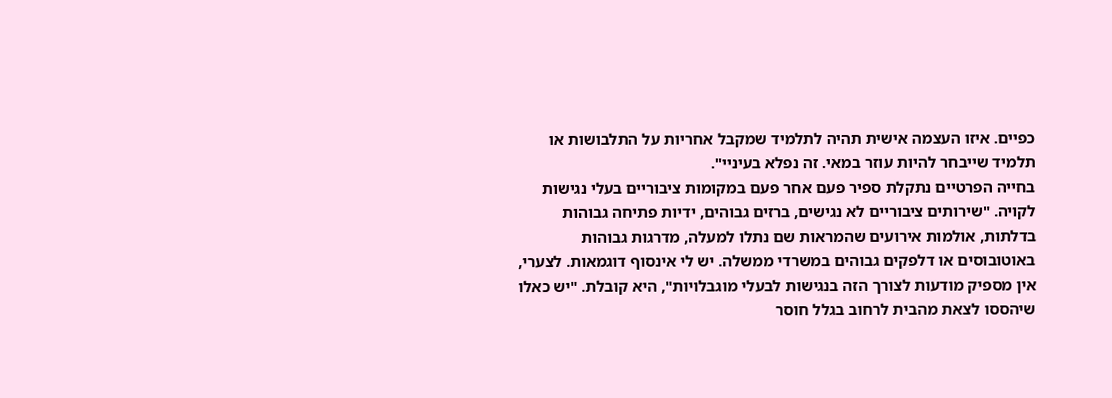כפיים. איזו העצמה אישית תהיה לתלמיד שמקבל אחריות על התלבושות או תלמיד שייבחר להיות עוזר במאי. זה נפלא בעיניי".
בחייה הפרטיים נתקלת ספיר פעם אחר פעם במקומות ציבוריים בעלי נגישות לקויה. "שירותים ציבוריים לא נגישים, ברזים גבוהים, ידיות פתיחה גבוהות בדלתות, אולמות אירועים שהמראות שם נתלו למעלה, מדרגות גבוהות באוטובוסים או דלפקים גבוהים במשרדי ממשלה. יש לי אינסוף דוגמאות. לצערי, אין מספיק מודעות לצורך הזה בנגישות לבעלי מוגבלויות", היא קובלת. "יש כאלו שיהססו לצאת מהבית לרחוב בגלל חוסר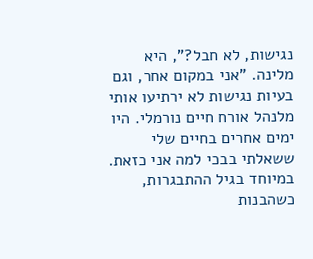נגישות, לא חבל?", היא מלינה. "אני במקום אחר, וגם בעיות נגישות לא ירתיעו אותי מלנהל אורח חיים נורמלי. היו ימים אחרים בחיים שלי ששאלתי בבכי למה אני כזאת. במיוחד בגיל ההתבגרות, כשהבנות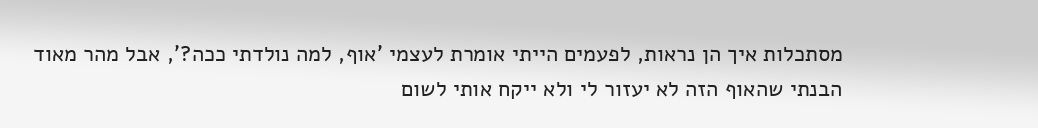מסתכלות איך הן נראות, לפעמים הייתי אומרת לעצמי 'אוף, למה נולדתי ככה?', אבל מהר מאוד הבנתי שהאוף הזה לא יעזור לי ולא ייקח אותי לשום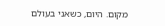מקום. היום, כשאני בעולם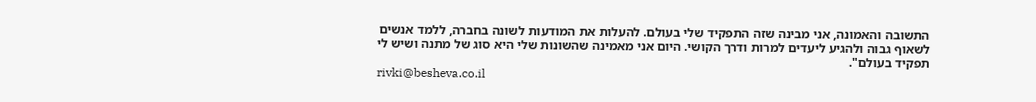התשובה והאמונה, אני מבינה שזה התפקיד שלי בעולם. להעלות את המודעות לשונה בחברה, ללמד אנשים לשאוף גבוה ולהגיע ליעדים למרות ודרך הקושי. היום אני מאמינה שהשונות שלי היא סוג של מתנה ושיש לי תפקיד בעולם".
rivki@besheva.co.il